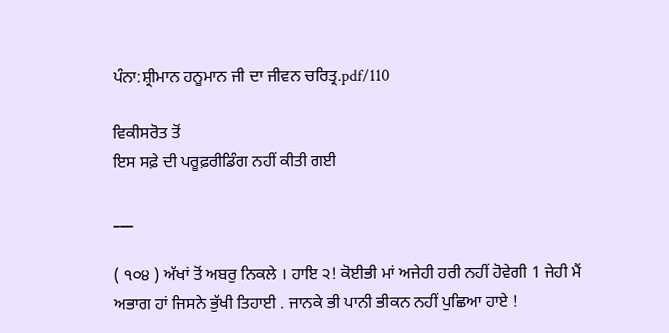ਪੰਨਾ:ਸ਼੍ਰੀਮਾਨ ਹਨੂਮਾਨ ਜੀ ਦਾ ਜੀਵਨ ਚਰਿਤ੍ਰ.pdf/110

ਵਿਕੀਸਰੋਤ ਤੋਂ
ਇਸ ਸਫ਼ੇ ਦੀ ਪਰੂਫ਼ਰੀਡਿੰਗ ਨਹੀਂ ਕੀਤੀ ਗਈ

___

( ੧੦੪ ) ਅੱਖਾਂ ਤੋਂ ਅਬਰੁ ਨਿਕਲੇ । ਹਾਇ ੨! ਕੋਈਭੀ ਮਾਂ ਅਜੇਹੀ ਹਰੀ ਨਹੀਂ ਹੋਵੇਗੀ 1 ਜੇਹੀ ਮੈਂ ਅਭਾਗ ਹਾਂ ਜਿਸਨੇ ਭੁੱਖੀ ਤਿਹਾਈ . ਜਾਨਕੇ ਭੀ ਪਾਨੀ ਭੀਕਨ ਨਹੀਂ ਪੁਛਿਆ ਹਾਏ !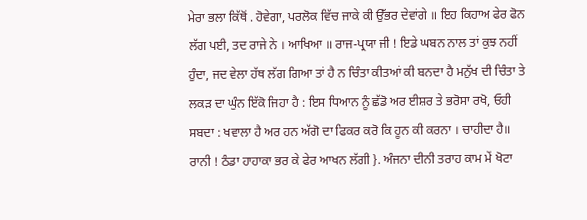ਮੇਰਾ ਭਲਾ ਕਿੱਥੋਂ . ਹੋਵੇਗਾ, ਪਰਲੋਕ ਵਿੱਚ ਜਾਕੇ ਕੀ ਉੱਭਰ ਦੇਵਾਂਗੇ ॥ ਇਹ ਕਿਹਾਅ ਫੇਰ ਫੋਨ ਲੱਗ ਪਈ, ਤਦ ਰਾਜੇ ਨੇ । ਆਖਿਆ ॥ ਰਾਜ-ਪ੍ਰਯਾ ਜੀ ! ਇਡੇ ਘਬਨ ਨਾਲ ਤਾਂ ਕੁਝ ਨਹੀਂ ਹੁੰਦਾ, ਜਦ ਵੇਲਾ ਹੱਥ ਲੱਗ ਗਿਆ ਤਾਂ ਹੈ ਨ ਚਿੰਤਾ ਕੀਤਆਂ ਕੀ ਬਨਦਾ ਹੈ ਮਨੁੱਖ ਦੀ ਚਿੰਤਾ ਤੇ ਲਕੜ ਦਾ ਘੁੰਨ ਇੱਕੋ ਜਿਹਾ ਹੈ : ਇਸ ਧਿਆਨ ਨੂੰ ਛੱਡੋ ਅਰ ਈਸ਼ਰ ਤੇ ਭਰੋਸਾ ਰਖੋ, ਓਹੀ ਸਬਦਾ : ਖਵਾਲਾ ਹੈ ਅਰ ਹਨ ਅੱਗੋ ਦਾ ਫਿਕਰ ਕਰੋ ਕਿ ਹੂਨ ਕੀ ਕਰਨਾ । ਚਾਹੀਦਾ ਹੈ॥ ਰਾਨੀ ! ਠੰਡਾ ਹਾਹਾਕਾ ਭਰ ਕੇ ਫੇਰ ਆਖਨ ਲੱਗੀ }. ਅੰਜਨਾ ਦੀਨੀ ਤਰਾਹ ਕਾਮ ਮੇਂ ਖੋਟਾ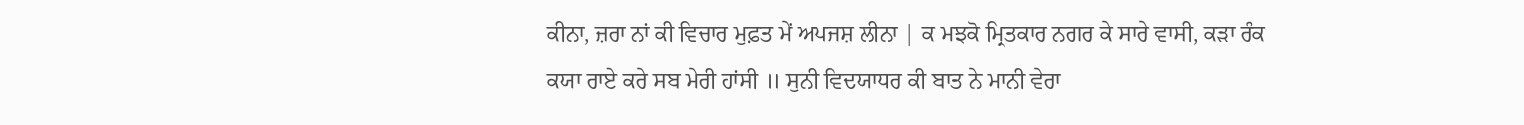ਕੀਨਾ, ਜ਼ਰਾ ਨਾਂ ਕੀ ਵਿਚਾਰ ਮੁਫ਼ਤ ਮੇਂ ਅਪਜਸ਼ ਲੀਨਾ | ਕ ਮਝਕੋ ਮ੍ਰਿਤਕਾਰ ਨਗਰ ਕੇ ਸਾਰੇ ਵਾਸੀ, ਕੜਾ ਰੰਕ ਕਯਾ ਰਾਏ ਕਰੇ ਸਬ ਮੇਰੀ ਹਾਂਸੀ ॥ ਸੁਨੀ ਵਿਦਯਾਧਰ ਕੀ ਬਾਤ ਨੇ ਮਾਨੀ ਵੇਰਾ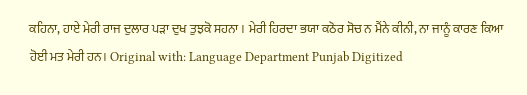ਕਹਿਨਾ, ਹਾਏ ਮੇਰੀ ਰਾਜ ਦੁਲਾਰ ਪੜਾ ਦੁਖ ਤੁਝਕੋ ਸਹਨਾ । ਮੇਰੀ ਹਿਰਦਾ ਭਯਾ ਕਠੋਰ ਸੋਚ ਨ ਮੈਂਨੇ ਕੀਨੀ, ਨਾ ਜਾਨੂੰ ਕਾਰਣ ਕਿਆ ਹੋਈ ਮਤ ਮੇਰੀ ਹਨ। Original with: Language Department Punjab Digitized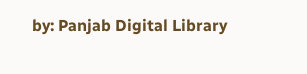by: Panjab Digital Library